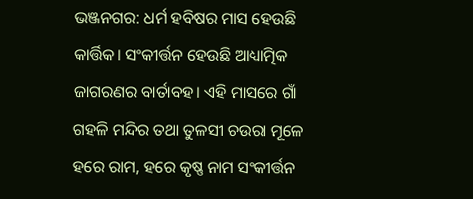ଭଞ୍ଜନଗର: ଧର୍ମ ହବିଷର ମାସ ହେଉଛି କାର୍ତ୍ତିକ। ସଂକୀର୍ତ୍ତନ ହେଉଛି ଆଧ୍ୟାତ୍ମିକ ଜାଗରଣର ବାର୍ତାବହ। ଏହି ମାସରେ ଗାଁ ଗହଳି ମନ୍ଦିର ତଥା ତୁଳସୀ ଚଉରା ମୂଳେ ହରେ ରାମ, ହରେ କୃଷ୍ଣ ନାମ ସଂକୀର୍ତ୍ତନ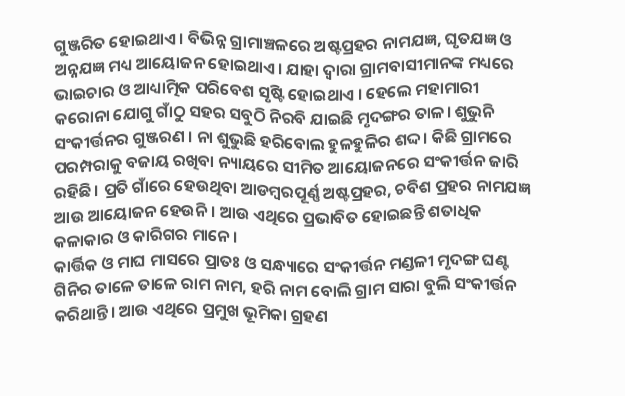ଗୁଞ୍ଜରିତ ହୋଇଥାଏ। ବିଭିନ୍ନ ଗ୍ରାମାଞ୍ଚଳରେ ଅଷ୍ଟପ୍ରହର ନାମଯଜ୍ଞ, ଘୃତଯଜ୍ଞ ଓ ଅନ୍ନଯଜ୍ଞ ମଧ୍ୟ ଆୟୋଜନ ହୋଇଥାଏ। ଯାହା ଦ୍ୱାରା ଗ୍ରାମବାସୀମାନଙ୍କ ମଧ୍ୟରେ ଭାଇଚାର ଓ ଆଧ୍ୟାତ୍ମିକ ପରିବେଶ ସୃଷ୍ଟି ହୋଇଥାଏ । ହେଲେ ମହାମାରୀ କରୋନା ଯୋଗୁ ଗାଁଠୁ ସହର ସବୁଠି ନିରବି ଯାଇଛି ମୃଦଙ୍ଗର ତାଳ। ଶୁଭୁନି ସଂକୀର୍ତ୍ତନର ଗୁଞ୍ଜରଣ । ନା ଶୁଭୁଛି ହରିବୋଲ ହୁଳହୁଳିର ଶଦ୍ଦ। କିଛି ଗ୍ରାମରେ ପରମ୍ପରାକୁ ବଜାୟ ରଖିବା ନ୍ୟାୟରେ ସୀମିତ ଆୟୋଜନରେ ସଂକୀର୍ତ୍ତନ ଜାରି ରହିଛି। ପ୍ରତି ଗାଁରେ ହେଉଥିବା ଆଡମ୍ବରପୂର୍ଣ୍ଣ ଅଷ୍ଟପ୍ରହର, ଚବିଶ ପ୍ରହର ନାମଯଜ୍ଞ ଆଉ ଆୟୋଜନ ହେଉନି। ଆଉ ଏଥିରେ ପ୍ରଭାବିତ ହୋଇଛନ୍ତି ଶତାଧିକ କଳାକାର ଓ କାରିଗର ମାନେ।
କାର୍ତ୍ତିକ ଓ ମାଘ ମାସରେ ପ୍ରାତଃ ଓ ସନ୍ଧ୍ୟାରେ ସଂକୀର୍ତ୍ତନ ମଣ୍ଡଳୀ ମୃଦଙ୍ଗ ଘଣ୍ଟ ଗିନିର ତାଳେ ତାଳେ ରାମ ନାମ, ହରି ନାମ ବୋଲି ଗ୍ରାମ ସାରା ବୁଲି ସଂକୀର୍ତ୍ତନ କରିଥାନ୍ତି। ଆଉ ଏଥିରେ ପ୍ରମୁଖ ଭୂମିକା ଗ୍ରହଣ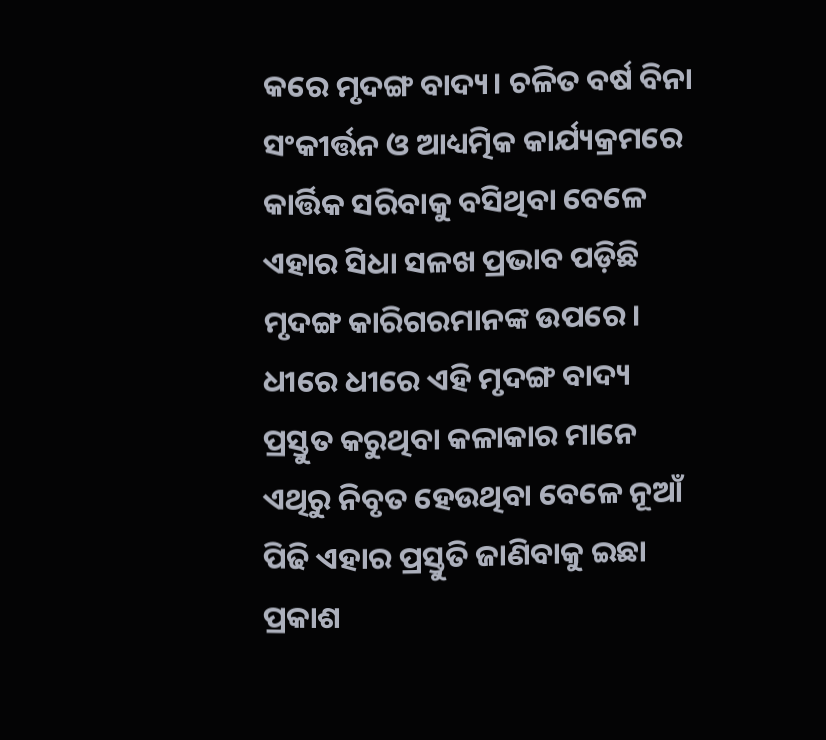କରେ ମୃଦଙ୍ଗ ବାଦ୍ୟ। ଚଳିତ ବର୍ଷ ବିନା ସଂକୀର୍ତ୍ତନ ଓ ଆଧ୍ୟତ୍ମିକ କାର୍ଯ୍ୟକ୍ରମରେ କାର୍ତ୍ତିକ ସରିବାକୁ ବସିଥିବା ବେଳେ ଏହାର ସିଧା ସଳଖ ପ୍ରଭାବ ପଡ଼ିଛି ମୃଦଙ୍ଗ କାରିଗରମାନଙ୍କ ଉପରେ। ଧୀରେ ଧୀରେ ଏହି ମୃଦଙ୍ଗ ବାଦ୍ୟ ପ୍ରସ୍ତୁତ କରୁଥିବା କଳାକାର ମାନେ ଏଥିରୁ ନିବୃତ ହେଉଥିବା ବେଳେ ନୂଆଁ ପିଢି ଏହାର ପ୍ରସ୍ତୁତି ଜାଣିବାକୁ ଇଛା ପ୍ରକାଶ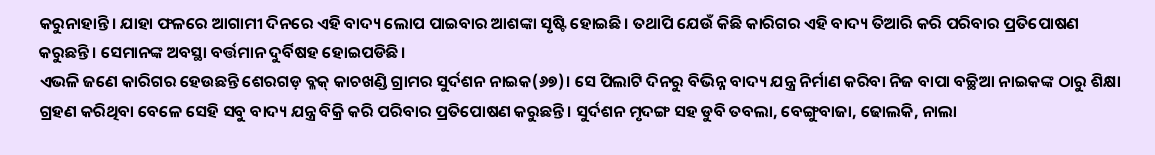କରୁନାହାନ୍ତି। ଯାହା ଫଳରେ ଆଗାମୀ ଦିନରେ ଏହି ବାଦ୍ୟ ଲୋପ ପାଇବାର ଆଶଙ୍କା ସୃଷ୍ଟି ହୋଇଛି। ତଥାପି ଯେଉଁ କିଛି କାରିଗର ଏହି ବାଦ୍ୟ ତିଆରି କରି ପରିବାର ପ୍ରତିପୋଷଣ କରୁଛନ୍ତି। ସେମାନଙ୍କ ଅବସ୍ଥା ବର୍ତ୍ତମାନ ଦୁର୍ବିଷହ ହୋଇପଡିଛି।
ଏଭଳି ଜଣେ କାରିଗର ହେଉଛନ୍ତି ଶେରଗଡ଼ ବ୍ଳକ୍ କାଚଖଣ୍ଡି ଗ୍ରାମର ସୁର୍ଦଶନ ନାଇକ(୬୭)। ସେ ପିଲାଟି ଦିନରୁ ବିଭିନ୍ନ ବାଦ୍ୟ ଯନ୍ତ୍ର ନିର୍ମାଣ କରିବା ନିଜ ବାପା ବଚ୍ଛିଆ ନାଇକଙ୍କ ଠାରୁ ଶିକ୍ଷା ଗ୍ରହଣ କରିଥିବା ବେଳେ ସେହି ସବୁ ବାଦ୍ୟ ଯନ୍ତ୍ର ବିକ୍ରି କରି ପରିବାର ପ୍ରତିପୋଷଣ କରୁଛନ୍ତି। ସୁର୍ଦଶନ ମୃଦଙ୍ଗ ସହ ଡୁବି ତବଲା, ବେଙ୍ଗୁବାଜା, ଢୋଲକି, ନାଲା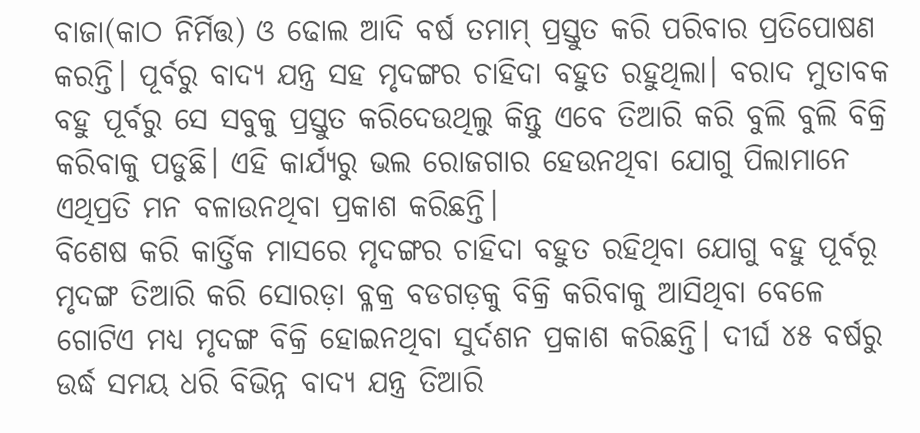ବାଜା(କାଠ ନିର୍ମିତ୍ତ) ଓ ଢୋଲ ଆଦି ବର୍ଷ ତମାମ୍ ପ୍ରସ୍ତୁତ କରି ପରିବାର ପ୍ରତିପୋଷଣ କରନ୍ତି। ପୂର୍ବରୁ ବାଦ୍ୟ ଯନ୍ତ୍ର ସହ ମୃଦଙ୍ଗର ଚାହିଦା ବହୁତ ରହୁଥିଲା। ବରାଦ ମୁତାବକ ବହୁ ପୂର୍ବରୁ ସେ ସବୁକୁ ପ୍ରସ୍ତୁତ କରିଦେଉଥିଲୁ କିନ୍ତୁ ଏବେ ତିଆରି କରି ବୁଲି ବୁଲି ବିକ୍ରି କରିବାକୁ ପଡୁଛି। ଏହି କାର୍ଯ୍ୟରୁ ଭଲ ରୋଜଗାର ହେଉନଥିବା ଯୋଗୁ ପିଲାମାନେ ଏଥିପ୍ରତି ମନ ବଳାଉନଥିବା ପ୍ରକାଶ କରିଛନ୍ତି।
ବିଶେଷ କରି କାର୍ତ୍ତିକ ମାସରେ ମୃଦଙ୍ଗର ଚାହିଦା ବହୁତ ରହିଥିବା ଯୋଗୁ ବହୁ ପୂର୍ବରୂ ମୃଦଙ୍ଗ ତିଆରି କରି ସୋରଡ଼ା ବ୍ଳକ୍ର ବଡଗଡ଼କୁ ବିକ୍ରି କରିବାକୁ ଆସିଥିବା ବେଳେ ଗୋଟିଏ ମଧ୍ୟ ମୃଦଙ୍ଗ ବିକ୍ରି ହୋଇନଥିବା ସୁର୍ଦଶନ ପ୍ରକାଶ କରିଛନ୍ତି। ଦୀର୍ଘ ୪୫ ବର୍ଷରୁ ଉର୍ଦ୍ଧ ସମୟ ଧରି ବିଭିନ୍ନ ବାଦ୍ୟ ଯନ୍ତ୍ର ତିଆରି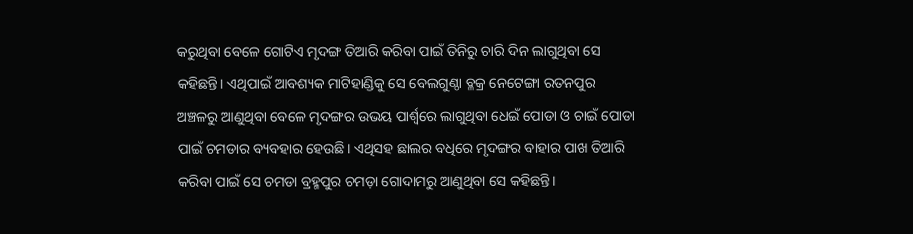କରୁଥିବା ବେଳେ ଗୋଟିଏ ମୃଦଙ୍ଗ ତିଆରି କରିବା ପାଇଁ ତିନିରୁ ଚାରି ଦିନ ଲାଗୁଥିବା ସେ କହିଛନ୍ତି। ଏଥିପାଇଁ ଆବଶ୍ୟକ ମାଟିହାଣ୍ଡିକୁ ସେ ବେଲଗୁଣ୍ଠା ବ୍ଳକ୍ର ନେଟେଙ୍ଗା ରତନପୁର ଅଞ୍ଚଳରୁ ଆଣୁଥିବା ବେଳେ ମୃଦଙ୍ଗର ଉଭୟ ପାର୍ଶ୍ବରେ ଲାଗୁଥିବା ଧେଇଁ ପୋଡା ଓ ଚାଇଁ ପୋଡା ପାଇଁ ଚମଡାର ବ୍ୟବହାର ହେଉଛି। ଏଥିସହ ଛାଲର ବଧିରେ ମୃଦଙ୍ଗର ବାହାର ପାଖ ତିଆରି କରିବା ପାଇଁ ସେ ଚମଡା ବ୍ରହ୍ମପୁର ଚମଡ଼ା ଗୋଦାମରୁ ଆଣୁଥିବା ସେ କହିଛନ୍ତି।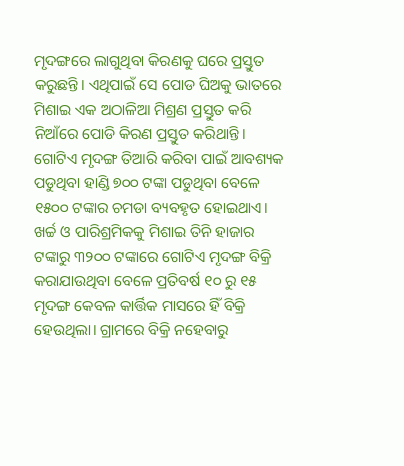ମୃଦଙ୍ଗରେ ଲାଗୁଥିବା କିରଣକୁ ଘରେ ପ୍ରସ୍ତୁତ କରୁଛନ୍ତି। ଏଥିପାଇଁ ସେ ପୋଡ ଘିଅକୁ ଭାତରେ ମିଶାଇ ଏକ ଅଠାଳିଆ ମିଶ୍ରଣ ପ୍ରସ୍ତୁତ କରି ନିଆଁରେ ପୋଡି କିରଣ ପ୍ରସ୍ତୁତ କରିଥାନ୍ତି।
ଗୋଟିଏ ମୃଦଙ୍ଗ ତିଆରି କରିବା ପାଇଁ ଆବଶ୍ୟକ ପଡୁଥିବା ହାଣ୍ଡି ୭୦୦ ଟଙ୍କା ପଡୁଥିବା ବେଳେ ୧୫୦୦ ଟଙ୍କାର ଚମଡା ବ୍ୟବହୃତ ହୋଇଥାଏ। ଖର୍ଚ୍ଚ ଓ ପାରିଶ୍ରମିକକୁ ମିଶାଇ ତିନି ହାଜାର ଟଙ୍କାରୁ ୩୨୦୦ ଟଙ୍କାରେ ଗୋଟିଏ ମୃଦଙ୍ଗ ବିକ୍ରି କରାଯାଉଥିବା ବେଳେ ପ୍ରତିବର୍ଷ ୧୦ ରୁ ୧୫ ମୃଦଙ୍ଗ କେବଳ କାର୍ତ୍ତିକ ମାସରେ ହିଁ ବିକ୍ରି ହେଉଥିଲା। ଗ୍ରାମରେ ବିକ୍ରି ନହେବାରୁ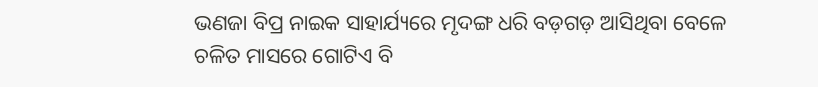ଭଣଜା ବିପ୍ର ନାଇକ ସାହାର୍ଯ୍ୟରେ ମୃଦଙ୍ଗ ଧରି ବଡ଼ଗଡ଼ ଆସିଥିବା ବେଳେ ଚଳିତ ମାସରେ ଗୋଟିଏ ବି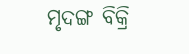ମୃଦଙ୍ଗ ବିକ୍ରି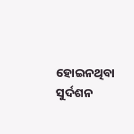ହୋଇନଥିବା ସୁର୍ଦଶନ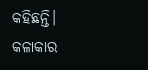କହିଛନ୍ତି। କଳାକାର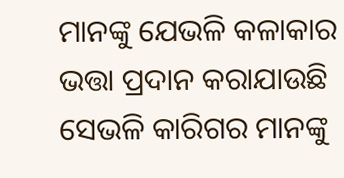ମାନଙ୍କୁ ଯେଭଳି କଳାକାର ଭତ୍ତା ପ୍ରଦାନ କରାଯାଉଛି ସେଭଳି କାରିଗର ମାନଙ୍କୁ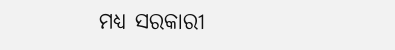ମଧ୍ୟ ସରକାରୀ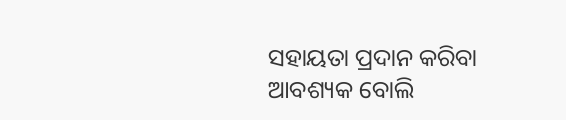ସହାୟତା ପ୍ରଦାନ କରିବା ଆବଶ୍ୟକ ବୋଲି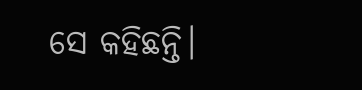ସେ କହିଛନ୍ତି।